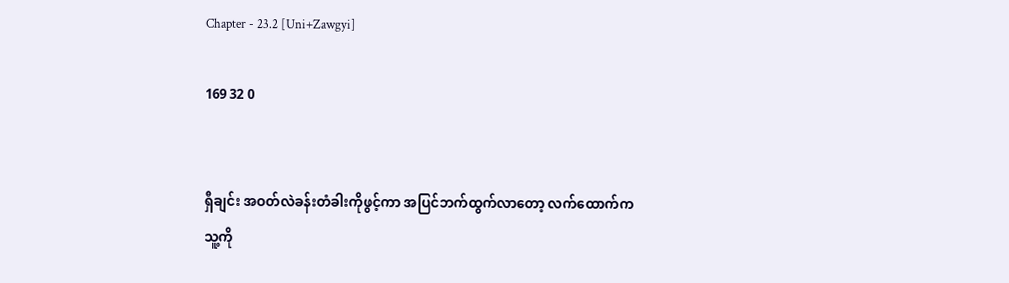Chapter - 23.2 [Uni+Zawgyi]

169 32 0


ရှီချင်း အဝတ်လဲခန်းတံခါးကိုဖွင့်ကာ အပြင်ဘက်ထွက်လာတော့ လက်ထောက်က သူ့ကို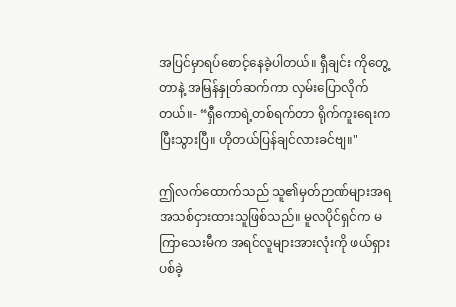အပြင်မှာရပ်စောင့်နေခဲ့ပါတယ်။ ရှီချင်း ကိုတွေ့တာနဲ့ အမြန်နှုတ်ဆက်ကာ လှမ်းပြောလိုက်တယ်။- “ရှီကောရဲ့တစ်ရက်တာ ရိုက်ကူးရေးကပြီးသွားပြီ။ ဟိုတယ်ပြန်ချင်လားခင်ဗျ။"

ဤလက်ထောက်သည် သူ၏မှတ်ဉာဏ်များအရ အသစ်ငှားထားသူဖြစ်သည်။ မူလပိုင်ရှင်က မကြာသေးမီက အရင်လူများအားလုံးကို ဖယ်ရှားပစ်ခဲ့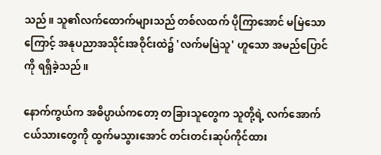သည်။ သူ၏လက်ထောက်များသည် တစ်လထက် ပိုကြာအောင် မမြဲသောကြောင့် အနုပညာအသိုင်းအဝိုင်းထဲ၌ 'လက်မမြဲသူ' ဟူသော အမည်ပြောင်ကို ရရှိခဲ့သည်။

နောက်ကွယ်က အဓိပ္ပာယ်ကတော့ တခြားသူတွေက သူတို့ရဲ့ လက်အောက်ငယ်သားတွေကို ထွက်မသွားအောင် တင်းတင်းဆုပ်ကိုင်ထား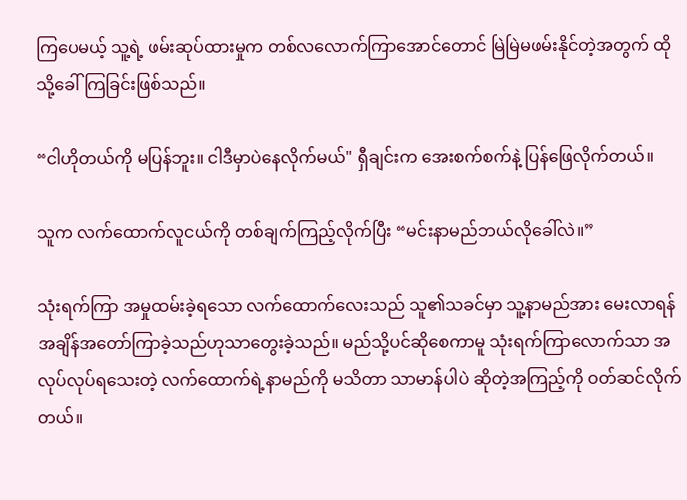ကြပေမယ့် သူ့ရဲ့ ဖမ်းဆုပ်ထားမှုက တစ်လလောက်ကြာအောင်တောင် မြဲမြဲမဖမ်းနိုင်တဲ့အတွက် ထိုသို့ခေါ်ကြခြင်းဖြစ်သည်။

“ငါဟိုတယ်ကို မပြန်ဘူး။ ငါဒီမှာပဲနေလိုက်မယ်" ရှီချင်းက အေးစက်စက်နဲ့ ပြန်ဖြေလိုက်တယ်။

သူက လက်ထောက်လူငယ်ကို တစ်ချက်ကြည့်လိုက်ပြီး “မင်းနာမည်ဘယ်လိုခေါ်လဲ။”

သုံးရက်ကြာ အမှုထမ်းခဲ့ရသော လက်ထောက်လေးသည် သူ၏သခင်မှာ သူ့နာမည်အား မေးလာရန် အချိန်အတော်ကြာခဲ့သည်ဟုသာတွေးခဲ့သည်။ မည်သို့ပင်ဆိုစေကာမူ သုံးရက်ကြာလောက်သာ အလုပ်လုပ်ရသေးတဲ့ လက်ထောက်ရဲ့နာမည်ကို မသိတာ သာမာန်ပါပဲ ဆိုတဲ့အကြည့်ကို ဝတ်ဆင်လိုက်တယ်။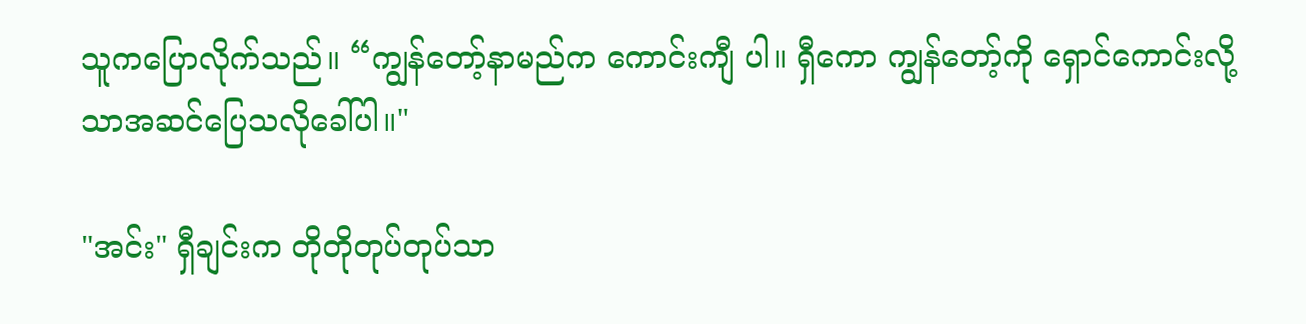သူကပြောလိုက်သည်။ “ကျွန်တော့်နာမည်က ကောင်းကျီ ပါ။ ရှီကော ကျွန်တော့်ကို ရှောင်ကောင်းလို့သာအဆင်ပြေသလိုခေါ်ပါ။"

"အင်း" ရှီချင်းက တိုတိုတုပ်တုပ်သာ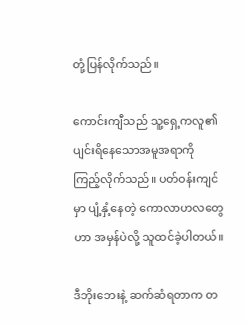တုံ့ပြန်လိုက်သည်။

ကောင်းကျီသည် သူ့ရှေ့ကလူ၏ ပျင်းရိနေသောအမူအရာကို ကြည့်လိုက်သည်။ ပတ်ဝန်းကျင်မှာ ပျံ့နှံ့နေတဲ့ ကောလာဟလတွေဟာ အမှန်ပဲလို့ သူထင်ခဲ့ပါတယ်။

ဒီဘိုးဘေးနဲ့ ဆက်ဆံရတာက တ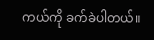ကယ်ကို ခက်ခဲပါတယ်။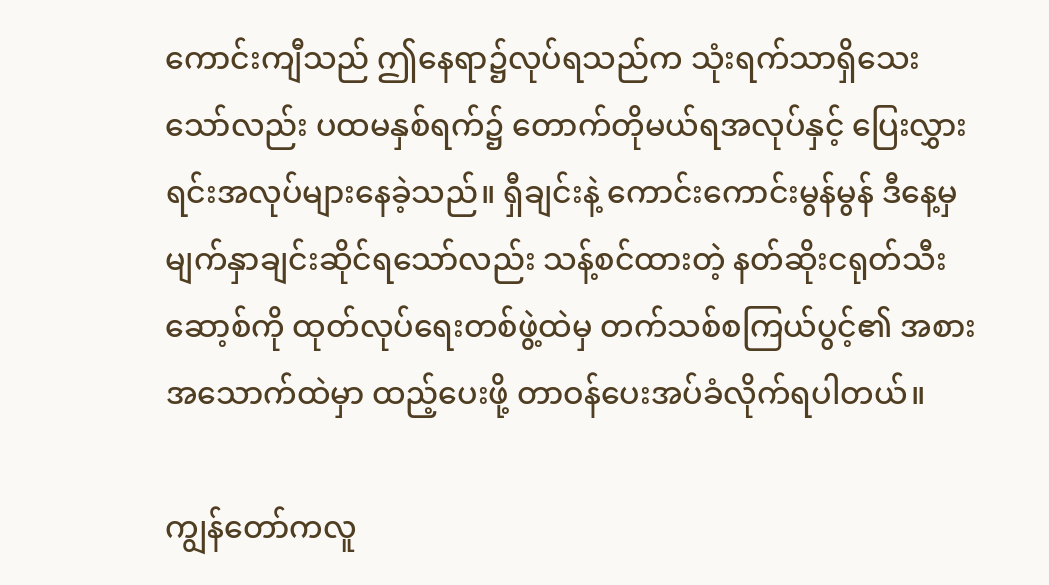ကောင်းကျီသည် ဤနေရာ၌လုပ်ရသည်က သုံးရက်သာရှိသေးသော်လည်း ပထမနှစ်ရက်၌ တောက်တိုမယ်ရအလုပ်နှင့် ပြေးလွှားရင်းအလုပ်များနေခဲ့သည်။ ရှီချင်းနဲ့ ကောင်းကောင်းမွန်မွန် ဒီနေ့မှမျက်နှာချင်းဆိုင်ရသော်လည်း သန့်စင်ထားတဲ့ နတ်ဆိုးငရုတ်သီးဆော့စ်ကို ထုတ်လုပ်ရေးတစ်ဖွဲ့ထဲမှ တက်သစ်စကြယ်ပွင့်၏ အစားအသောက်ထဲမှာ ထည့်ပေးဖို့ တာဝန်ပေးအပ်ခံလိုက်ရပါတယ်။

ကျွန်တော်ကလူ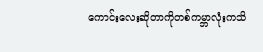ကောင်းလေးဆိုတာကိုတစ်ကမ္ဘာလုံးကသိ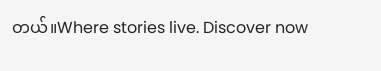တယ်။Where stories live. Discover now